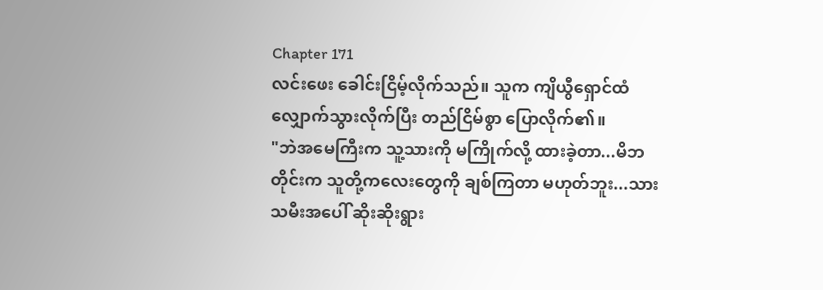Chapter 171
လင်းဖေး ခေါင်းငြိမ့်လိုက်သည်။ သူက ကျိယွီရှောင်ထံ လျှောက်သွားလိုက်ပြီး တည်ငြိမ်စွာ ပြောလိုက်၏။
"ဘဲအမေကြီးက သူ့သားကို မကြိုက်လို့ ထားခဲ့တာ...မိဘတိုင်းက သူတို့ကလေးတွေကို ချစ်ကြတာ မဟုတ်ဘူး...သားသမီးအပေါ် ဆိုးဆိုးရွား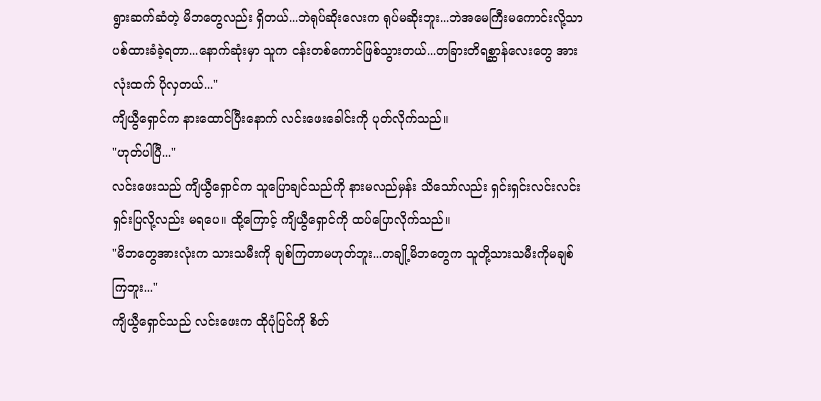ရွားဆက်ဆံတဲ့ မိဘတွေလည်း ရှိတယ်...ဘဲရုပ်ဆိုးလေးက ရုပ်မဆိုးဘူး...ဘဲအမေကြီးမကောင်းလို့သာ ပစ်ထားခံခဲ့ရတာ...နောက်ဆုံးမှာ သူက ငန်းတစ်ကောင်ဖြစ်သွားတယ်...တခြားတိရစ္ဆာန်လေးတွေ အားလုံးထက် ပိုလှတယ်..."
ကျိယွီရှောင်က နားထောင်ပြီးနောက် လင်းဖေးခေါင်းကို ပုတ်လိုက်သည်။
"ဟုတ်ပါပြီ..."
လင်းဖေးသည် ကျိယွီရှောင်က သူပြောချင်သည်ကို နားမလည်မှန်း သိသော်လည်း ရှင်းရှင်းလင်းလင်း ရှင်းပြလို့လည်း မရပေ။ ထို့ကြောင့် ကျိယွီရှောင်ကို ထပ်ပြောလိုက်သည်။
"မိဘတွေအားလုံးက သားသမီးကို ချစ်ကြတာမဟုတ်ဘူး...တချို့မိဘတွေက သူတို့သားသမီးကိုမချစ်ကြဘူး..."
ကျိယွီရှောင်သည် လင်းဖေးက ထိုပုံပြင်ကို စိတ်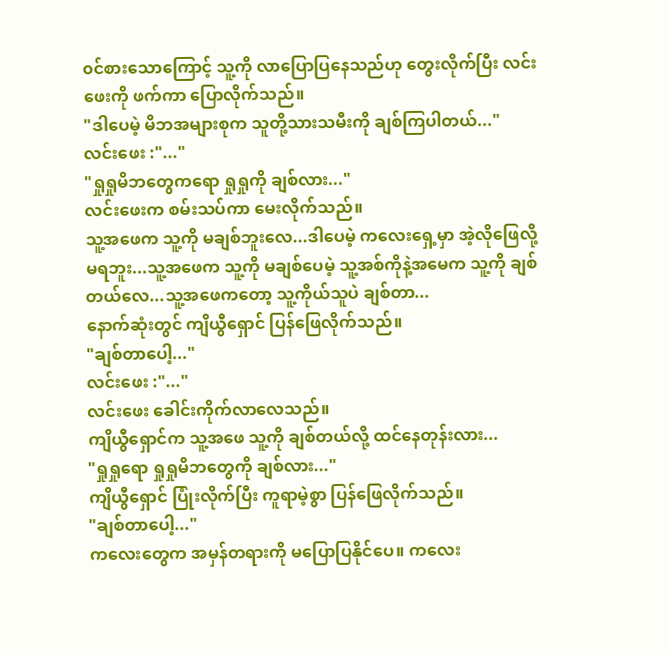၀င်စားသောကြောင့် သူ့ကို လာပြောပြနေသည်ဟု တွေးလိုက်ပြီး လင်းဖေးကို ဖက်ကာ ပြောလိုက်သည်။
"ဒါပေမဲ့ မိဘအများစုက သူတို့သားသမီးကို ချစ်ကြပါတယ်..."
လင်းဖေး :"..."
"ရှုရှုမိဘတွေကရော ရှုရှုကို ချစ်လား..."
လင်းဖေးက စမ်းသပ်ကာ မေးလိုက်သည်။
သူ့အဖေက သူ့ကို မချစ်ဘူးလေ...ဒါပေမဲ့ ကလေးရှေ့မှာ အဲ့လိုဖြေလို့ မရဘူး...သူ့အဖေက သူ့ကို မချစ်ပေမဲ့ သူ့အစ်ကိုနဲ့အမေက သူ့ကို ချစ်တယ်လေ...သူ့အဖေကတော့ သူ့ကိုယ်သူပဲ ချစ်တာ...
နောက်ဆုံးတွင် ကျိယွီရှောင် ပြန်ဖြေလိုက်သည်။
"ချစ်တာပေါ့..."
လင်းဖေး :"..."
လင်းဖေး ခေါင်းကိုက်လာလေသည်။
ကျိယွီရှောင်က သူ့အဖေ သူ့ကို ချစ်တယ်လို့ ထင်နေတုန်းလား...
"ရှုရှုရော ရှုရှုမိဘတွေကို ချစ်လား..."
ကျိယွီရှောင် ပြုံးလိုက်ပြီး ကူရာမဲ့စွာ ပြန်ဖြေလိုက်သည်။
"ချစ်တာပေါ့..."
ကလေးတွေက အမှန်တရားကို မပြောပြနိုင်ပေ။ ကလေး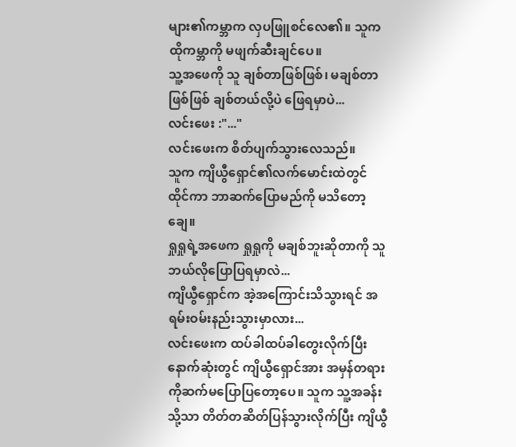များ၏ကမ္ဘာက လှပဖြူစင်လေ၏။ သူက ထိုကမ္ဘာကို မဖျက်ဆီးချင်ပေ။
သူ့အဖေကို သူ ချစ်တာဖြစ်ဖြစ်၊ မချစ်တာဖြစ်ဖြစ် ချစ်တယ်လို့ပဲ ဖြေရမှာပဲ...
လင်းဖေး :"..."
လင်းဖေးက စိတ်ပျက်သွားလေသည်။
သူက ကျိယွီရှောင်၏လက်မောင်းထဲတွင် ထိုင်ကာ ဘာဆက်ပြောမည်ကို မသိတော့ချေ။
ရှုရှုရဲ့အဖေက ရှုရှုကို မချစ်ဘူးဆိုတာကို သူ ဘယ်လိုပြောပြရမှာလဲ...
ကျိယွီရှောင်က အဲ့အကြောင်းသိသွားရင် အရမ်းဝမ်းနည်းသွားမှာလား...
လင်းဖေးက ထပ်ခါထပ်ခါတွေးလိုက်ပြီး နောက်ဆုံးတွင် ကျိယွီရှောင်အား အမှန်တရားကိုဆက်မပြောပြတော့ပေ။ သူက သူ့အခန်းသို့သာ တိတ်တဆိတ်ပြန်သွားလိုက်ပြီး ကျိယွီ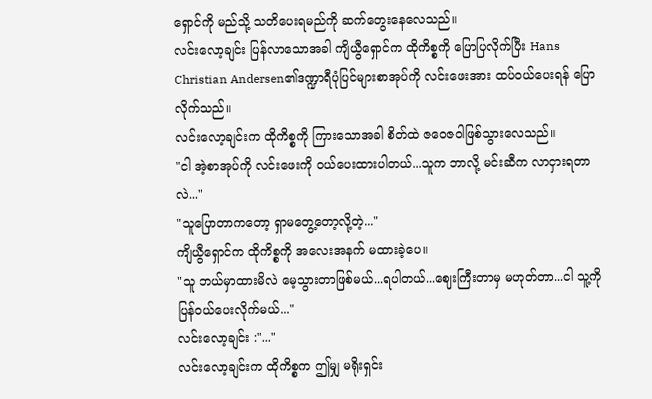ရှောင်ကို မည်သို့ သတိပေးရမည်ကို ဆက်တွေးနေလေသည်။
လင်းလော့ချင်း ပြန်လာသောအခါ ကျိယွီရှောင်က ထိုကိစ္စကို ပြောပြလိုက်ပြီး Hans Christian Andersen၏ဒဏ္ဍာရီပုံပြင်များစာအုပ်ကို လင်းဖေးအား ထပ်၀ယ်ပေးရန် ပြောလိုက်သည်။
လင်းလော့ချင်းက ထိုကိစ္စကို ကြားသောအခါ စိတ်ထဲ ဇဝေဇဝါဖြစ်သွားလေသည်။
"ငါ အဲ့စာအုပ်ကို လင်းဖေးကို ၀ယ်ပေးထားပါတယ်...သူက ဘာလို့ မင်းဆီက လာငှားရတာလဲ..."
"သူပြောတာကတော့ ရှာမတွေ့တော့လို့တဲ့..."
ကျိယွီရှောင်က ထိုကိစ္စကို အလေးအနက် မထားခဲ့ပေ။
"သူ ဘယ်မှာထားမိလဲ မေ့သွားတာဖြစ်မယ်...ရပါတယ်...ဈေးကြီးတာမှ မဟုတ်တာ...ငါ သူ့ကိုပြန်၀ယ်ပေးလိုက်မယ်..."
လင်းလော့ချင်း :"..."
လင်းလော့ချင်းက ထိုကိစ္စက ဤမျှ မရိုးရှင်း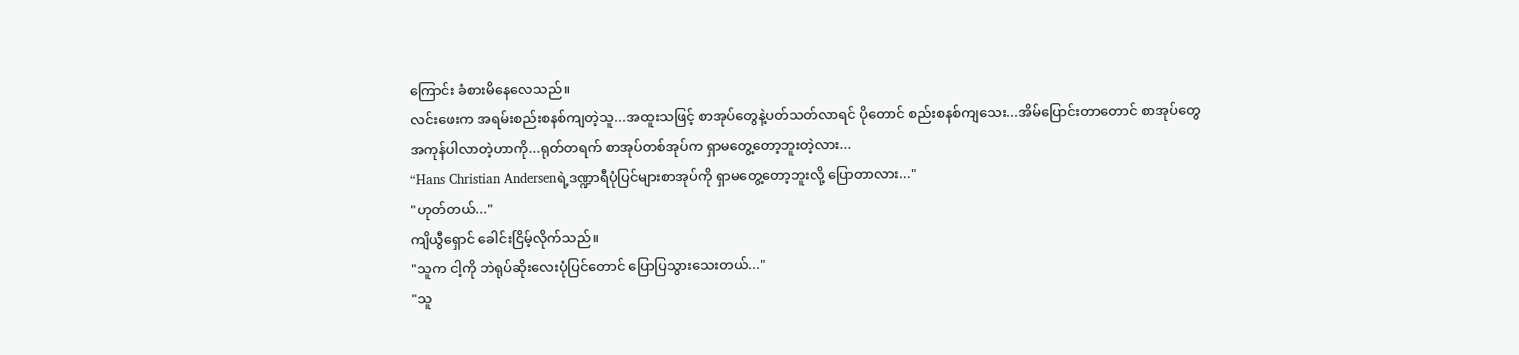ကြောင်း ခံစားမိနေလေသည်။
လင်းဖေးက အရမ်းစည်းစနစ်ကျတဲ့သူ...အထူးသဖြင့် စာအုပ်တွေနဲ့ပတ်သတ်လာရင် ပိုတောင် စည်းစနစ်ကျသေး...အိမ်ပြောင်းတာတောင် စာအုပ်တွေ အကုန်ပါလာတဲ့ဟာကို...ရုတ်တရက် စာအုပ်တစ်အုပ်က ရှာမတွေ့တော့ဘူးတဲ့လား...
“Hans Christian Andersenရဲ့ဒဏ္ဍာရီပုံပြင်များစာအုပ်ကို ရှာမတွေ့တော့ဘူးလို့ ပြောတာလား..."
"ဟုတ်တယ်..."
ကျိယွီရှောင် ခေါင်းငြိမ့်လိုက်သည်။
"သူက ငါ့ကို ဘဲရုပ်ဆိုးလေးပုံပြင်တောင် ပြောပြသွားသေးတယ်..."
"သူ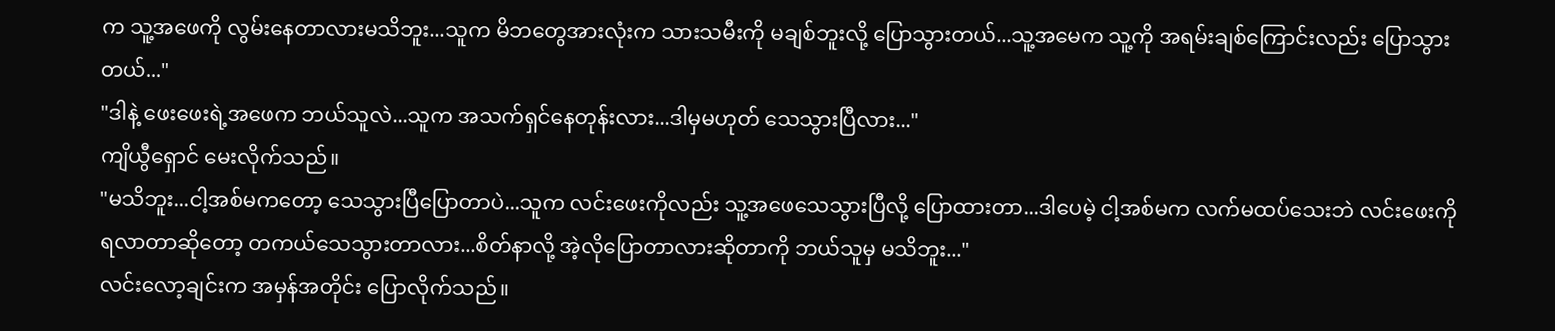က သူ့အဖေကို လွမ်းနေတာလားမသိဘူး...သူက မိဘတွေအားလုံးက သားသမီးကို မချစ်ဘူးလို့ ပြောသွားတယ်...သူ့အမေက သူ့ကို အရမ်းချစ်ကြောင်းလည်း ပြောသွားတယ်..."
"ဒါနဲ့ ဖေးဖေးရဲ့အဖေက ဘယ်သူလဲ...သူက အသက်ရှင်နေတုန်းလား...ဒါမှမဟုတ် သေသွားပြီလား..."
ကျိယွီရှောင် မေးလိုက်သည်။
"မသိဘူး...ငါ့အစ်မကတော့ သေသွားပြီပြောတာပဲ...သူက လင်းဖေးကိုလည်း သူ့အဖေသေသွားပြီလို့ ပြောထားတာ...ဒါပေမဲ့ ငါ့အစ်မက လက်မထပ်သေးဘဲ လင်းဖေးကို ရလာတာဆိုတော့ တကယ်သေသွားတာလား...စိတ်နာလို့ အဲ့လိုပြောတာလားဆိုတာကို ဘယ်သူမှ မသိဘူး..."
လင်းလော့ချင်းက အမှန်အတိုင်း ပြောလိုက်သည်။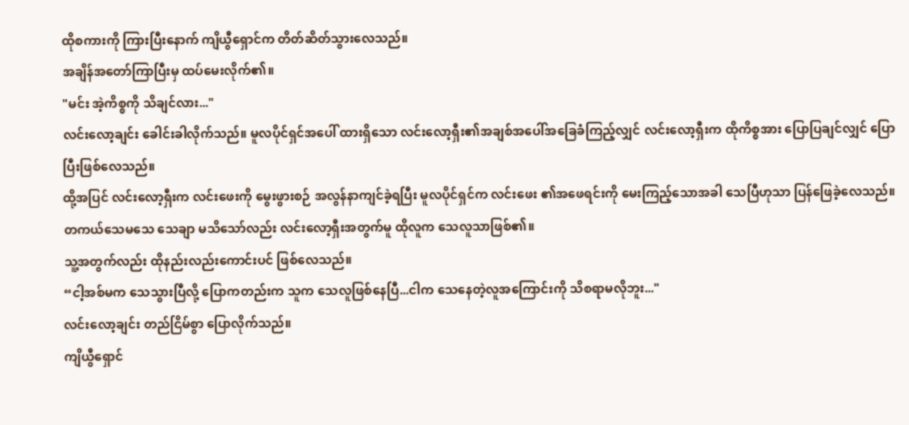ထိုစကားကို ကြားပြီးနောက် ကျိယွီရှောင်က တိတ်ဆိတ်သွားလေသည်။
အချိန်အတော်ကြာပြီးမှ ထပ်မေးလိုက်၏။
"မင်း အဲ့ကိစ္စကို သိချင်လား..."
လင်းလော့ချင်း ခေါင်းခါလိုက်သည်။ မူလပိုင်ရှင်အပေါ် ထားရှိသော လင်းလော့ရှီး၏အချစ်အပေါ်အခြေခံကြည့်လျှင် လင်းလော့ရှီးက ထိုကိစ္စအား ပြောပြချင်လျှင် ပြောပြီးဖြစ်လေသည်။
ထို့အပြင် လင်းလော့ရှီးက လင်းဖေးကို မွေးဖွားစဉ် အလွန်နာကျင်ခဲ့ရပြီး မူလပိုင်ရှင်က လင်းဖေး ၏အဖေရင်းကို မေးကြည့်သောအခါ သေပြီဟုသာ ပြန်ဖြေခဲ့လေသည်။ တကယ်သေမသေ သေချာ မသိသော်လည်း လင်းလော့ရှီးအတွက်မူ ထိုလူက သေလူသာဖြစ်၏။
သူ့အတွက်လည်း ထိုနည်းလည်းကောင်းပင် ဖြစ်လေသည်။
“ငါ့အစ်မက သေသွားပြီလို့ ပြောကတည်းက သူက သေလူဖြစ်နေပြီ...ငါက သေနေတဲ့လူအကြောင်းကို သိစရာမလိုဘူး..."
လင်းလော့ချင်း တည်ငြိမ်စွာ ပြောလိုက်သည်။
ကျိယွီရှောင်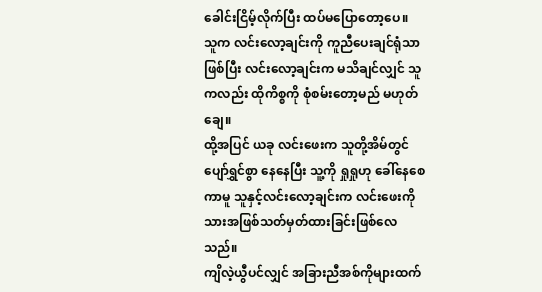ခေါင်းငြိမ့်လိုက်ပြီး ထပ်မပြောတော့ပေ။
သူက လင်းလော့ချင်းကို ကူညီပေးချင်ရုံသာဖြစ်ပြီး လင်းလော့ချင်းက မသိချင်လျှင် သူကလည်း ထိုကိစ္စကို စုံစမ်းတော့မည် မဟုတ်ချေ။
ထို့အပြင် ယခု လင်းဖေးက သူတို့အိမ်တွင် ပျော်ရွှင်စွာ နေနေပြီး သူ့ကို ရှုရှုဟု ခေါ်နေစေကာမူ သူနှင့်လင်းလော့ချင်းက လင်းဖေးကို သားအဖြစ်သတ်မှတ်ထားခြင်းဖြစ်လေသည်။
ကျိလဲ့ယွီပင်လျှင် အခြားညီအစ်ကိုများထက်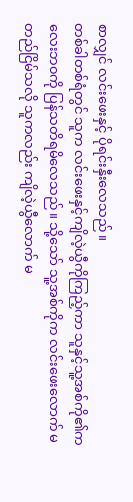စာလျှင် လင်းဖေးနှင့် ပိုရင်းနှီးလေသည်။
တစ်ခါတစ်ရံတွင် သူက လင်းဖေးနှင့်ကျိလဲ့ယွီကိုကြည့်ကာ သူနှင့်သူ့အစ်ကို၏ကလေးဘ၀ကို ပြန်သတိရမိလေသည်။ သို့သော် သူ့အစ်ကိုက လင်းဖေးလောက် မတည်ငြိမ်သလို သူကလည်း ကျိလဲ့ယွီလောက် မ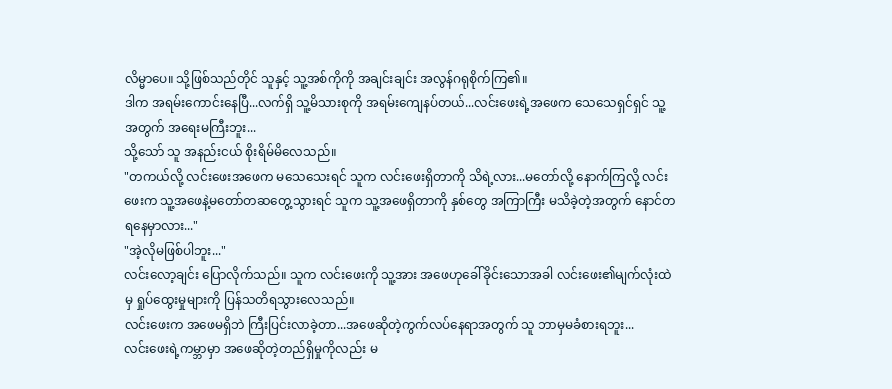လိမ္မာပေ။ သို့ဖြစ်သည်တိုင် သူနှင့် သူ့အစ်ကိုကို အချင်းချင်း အလွန်ဂရုစိုက်ကြ၏။
ဒါက အရမ်းကောင်းနေပြီ...လက်ရှိ သူ့မိသားစုကို အရမ်းကျေနပ်တယ်...လင်းဖေးရဲ့အဖေက သေသေရှင်ရှင် သူ့အတွက် အရေးမကြီးဘူး...
သို့သော် သူ အနည်းငယ် စိုးရိမ်မိလေသည်။
"တကယ်လို့ လင်းဖေးအဖေက မသေသေးရင် သူက လင်းဖေးရှိတာကို သိရဲ့လား...မတော်လို့ နောက်ကြလို့ လင်းဖေးက သူ့အဖေနဲ့မတော်တဆတွေ့သွားရင် သူက သူ့အဖေရှိတာကို နှစ်တွေ အကြာကြီး မသိခဲ့တဲ့အတွက် နောင်တရနေမှာလား..."
"အဲ့လိုမဖြစ်ပါဘူး..."
လင်းလော့ချင်း ပြောလိုက်သည်။ သူက လင်းဖေးကို သူ့အား အဖေဟုခေါ်ခိုင်းသောအခါ လင်းဖေး၏မျက်လုံးထဲမှ ရှုပ်ထွေးမှုများကို ပြန်သတိရသွားလေသည်။
လင်းဖေးက အဖေမရှိဘဲ ကြီးပြင်းလာခဲ့တာ...အဖေဆိုတဲ့ကွက်လပ်နေရာအတွက် သူ ဘာမှမခံစားရဘူး...
လင်းဖေးရဲ့ကမ္ဘာမှာ အဖေဆိုတဲ့တည်ရှိမှုကိုလည်း မ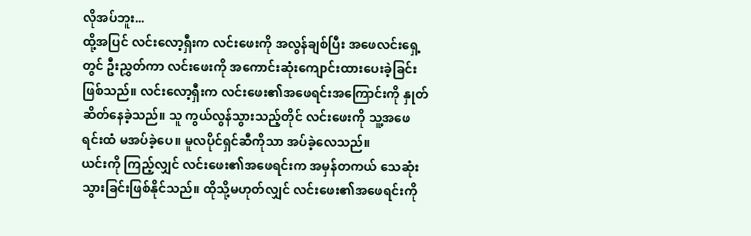လိုအပ်ဘူး...
ထို့အပြင် လင်းလော့ရှီးက လင်းဖေးကို အလွန်ချစ်ပြီး အဖေလင်းရှေ့တွင် ဦးညွှတ်ကာ လင်းဖေးကို အကောင်းဆုံးကျောင်းထားပေးခဲ့ခြင်းဖြစ်သည်။ လင်းလော့ရှီးက လင်းဖေး၏အဖေရင်းအကြောင်းကို နှုတ်ဆိတ်နေခဲ့သည်။ သူ ကွယ်လွန်သွားသည့်တိုင် လင်းဖေးကို သူ့အဖေရင်းထံ မအပ်ခဲ့ပေ။ မူလပိုင်ရှင်ဆီကိုသာ အပ်ခဲ့လေသည်။
ယင်းကို ကြည့်လျှင် လင်းဖေး၏အဖေရင်းက အမှန်တကယ် သေဆုံးသွားခြင်းဖြစ်နိုင်သည်။ ထိုသို့မဟုတ်လျှင် လင်းဖေး၏အဖေရင်းကို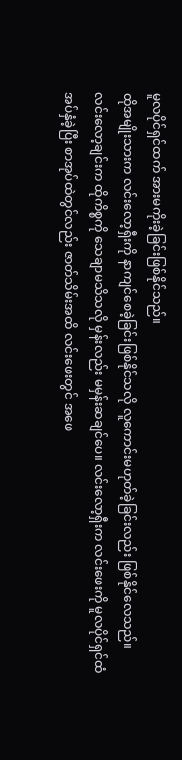မူလပိုင်ရှင်ထက် အားမကိုးခဲ့ခြင်းဖြစ်နိုင်သည်။
ထိုအမျိုးသားက လင်းလော့ရှီးကို နာကျင်စေခဲ့ခြင်းဖြစ်နိုင်သလို လူကောင်းမဟုတ်ခဲ့ခြင်းလည်း ဖြစ်နိုင်လေသည်။
လင်းလော့ချင်းက ထိုကိစ္စကို သေချာမသိသလို မှန်းလည်း မမှန်းဆချင်ပေ။ လင်းလော့ရှီးက လင်းဖေးကို မူလပိုင်ရှင်ထံ အပ်နှံခဲ့ပြီး စာအုပ်ထဲတွင်လည်း ဇာတ်သိမ်းအထိ လင်းဖေးတွင် အဖေ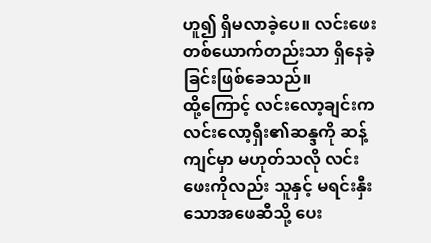ဟူ၍ ရှိမလာခဲ့ပေ။ လင်းဖေးတစ်ယောက်တည်းသာ ရှိနေခဲ့ခြင်းဖြစ်ခေသည်။
ထို့ကြောင့် လင်းလော့ချင်းက လင်းလော့ရှီး၏ဆန္ဒကို ဆန့်ကျင်မှာ မဟုတ်သလို လင်းဖေးကိုလည်း သူနှင့် မရင်းနှီးသောအဖေဆီသို့ ပေး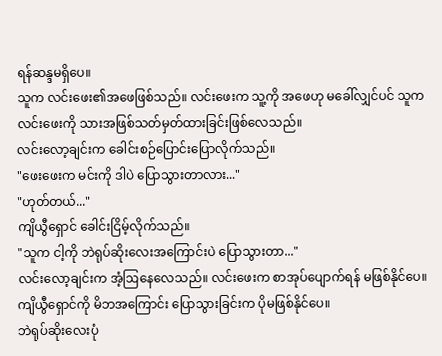ရန်ဆန္ဒမရှိပေ။
သူက လင်းဖေး၏အဖေဖြစ်သည်။ လင်းဖေးက သူ့ကို အဖေဟု မခေါ်လျှင်ပင် သူက လင်းဖေးကို သားအဖြစ်သတ်မှတ်ထားခြင်းဖြစ်လေသည်။
လင်းလော့ချင်းက ခေါင်းစဉ်ပြောင်းပြောလိုက်သည်။
"ဖေးဖေးက မင်းကို ဒါပဲ ပြောသွားတာလား..."
"ဟုတ်တယ်..."
ကျိယွီရှောင် ခေါင်းငြိမ့်လိုက်သည်။
"သူက ငါ့ကို ဘဲရုပ်ဆိုးလေးအကြောင်းပဲ ပြောသွားတာ..."
လင်းလော့ချင်းက အံ့ဩနေလေသည်။ လင်းဖေးက စာအုပ်ပျောက်ရန် မဖြစ်နိုင်ပေ။ ကျိယွီရှောင်ကို မိဘအကြောင်း ပြောသွားခြင်းက ပိုမဖြစ်နိုင်ပေ။
ဘဲရုပ်ဆိုးလေးပုံ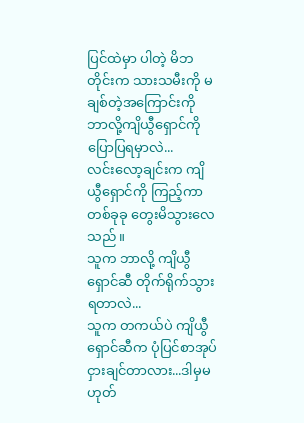ပြင်ထဲမှာ ပါတဲ့ မိဘတိုင်းက သားသမီးကို မချစ်တဲ့အကြောင်းကို ဘာလို့ကျိယွီရှောင်ကို ပြောပြရမှာလဲ...
လင်းလော့ချင်းက ကျိယွီရှောင်ကို ကြည့်ကာ တစ်ခုခု တွေးမိသွားလေသည်။
သူက ဘာလို့ ကျိယွီရှောင်ဆီ တိုက်ရိုက်သွားရတာလဲ...
သူက တကယ်ပဲ ကျိယွီရှောင်ဆီက ပုံပြင်စာအုပ်ငှားချင်တာလား...ဒါမှမဟုတ်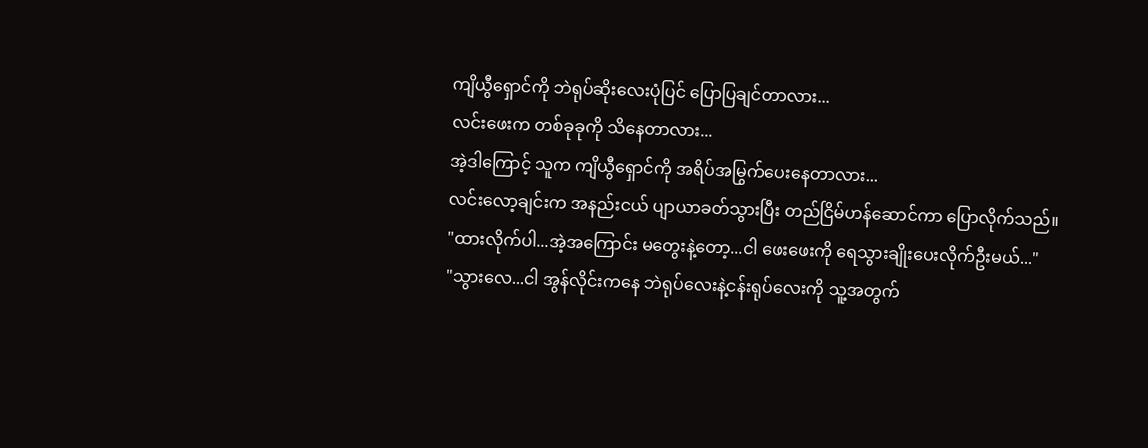ကျိယွီရှောင်ကို ဘဲရုပ်ဆိုးလေးပုံပြင် ပြောပြချင်တာလား...
လင်းဖေးက တစ်ခုခုကို သိနေတာလား...
အဲ့ဒါကြောင့် သူက ကျိယွီရှောင်ကို အရိပ်အမြွက်ပေးနေတာလား...
လင်းလော့ချင်းက အနည်းငယ် ပျာယာခတ်သွားပြီး တည်ငြိမ်ဟန်ဆောင်ကာ ပြောလိုက်သည်။
"ထားလိုက်ပါ...အဲ့အကြောင်း မတွေးနဲ့တော့...ငါ ဖေးဖေးကို ရေသွားချိုးပေးလိုက်ဦးမယ်..."
"သွားလေ...ငါ အွန်လိုင်းကနေ ဘဲရုပ်လေးနဲ့ငန်းရုပ်လေးကို သူ့အတွက်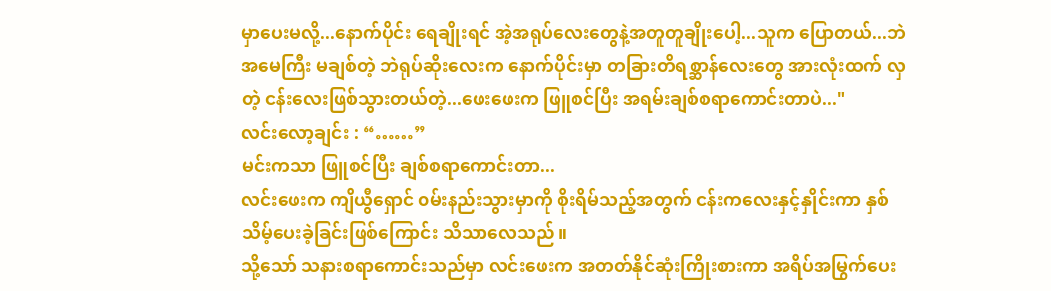မှာပေးမလို့...နောက်ပိုင်း ရေချိုးရင် အဲ့အရုပ်လေးတွေနဲ့အတူတူချိုးပေါ့...သူက ပြောတယ်...ဘဲအမေကြီး မချစ်တဲ့ ဘဲရုပ်ဆိုးလေးက နောက်ပိုင်းမှာ တခြားတိရစ္ဆာန်လေးတွေ အားလုံးထက် လှတဲ့ ငန်းလေးဖြစ်သွားတယ်တဲ့...ဖေးဖေးက ဖြူစင်ပြီး အရမ်းချစ်စရာကောင်းတာပဲ..."
လင်းလော့ချင်း : “……”
မင်းကသာ ဖြူစင်ပြီး ချစ်စရာကောင်းတာ...
လင်းဖေးက ကျိယွီရှောင် ၀မ်းနည်းသွားမှာကို စိုးရိမ်သည့်အတွက် ငန်းကလေးနှင့်နှိုင်းကာ နှစ်သိမ့်ပေးခဲ့ခြင်းဖြစ်ကြောင်း သိသာလေသည်။
သို့သော် သနားစရာကောင်းသည်မှာ လင်းဖေးက အတတ်နိုင်ဆုံးကြိုးစားကာ အရိပ်အမြွက်ပေး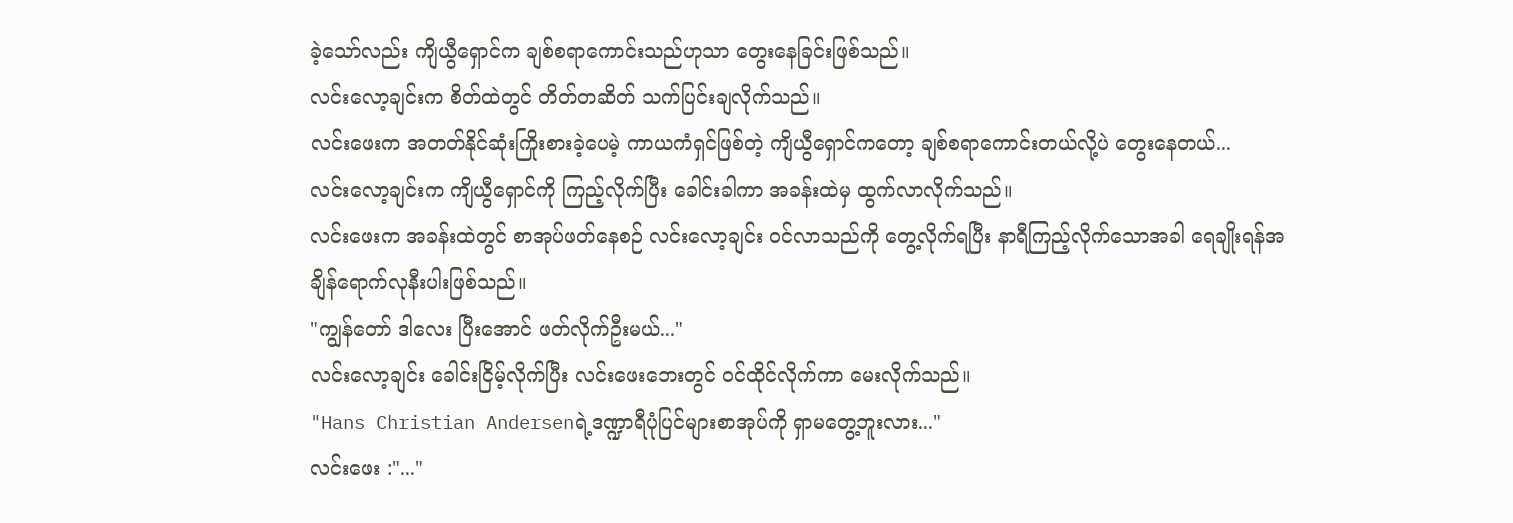ခဲ့သော်လည်း ကျိယွီရှောင်က ချစ်စရာကောင်းသည်ဟုသာ တွေးနေခြင်းဖြစ်သည်။
လင်းလော့ချင်းက စိတ်ထဲတွင် တိတ်တဆိတ် သက်ပြင်းချလိုက်သည်။
လင်းဖေးက အတတ်နိုင်ဆုံးကြိုးစားခဲ့ပေမဲ့ ကာယကံရှင်ဖြစ်တဲ့ ကျိယွီရှောင်ကတော့ ချစ်စရာကောင်းတယ်လို့ပဲ တွေးနေတယ်...
လင်းလော့ချင်းက ကျိယွီရှောင်ကို ကြည့်လိုက်ပြီး ခေါင်းခါကာ အခန်းထဲမှ ထွက်လာလိုက်သည်။
လင်းဖေးက အခန်းထဲတွင် စာအုပ်ဖတ်နေစဉ် လင်းလော့ချင်း ၀င်လာသည်ကို တွေ့လိုက်ရပြီး နာရီကြည့်လိုက်သောအခါ ရေချိုးရန်အချိန်ရောက်လုနီးပါးဖြစ်သည်။
"ကျွန်တော် ဒါလေး ပြီးအောင် ဖတ်လိုက်ဦးမယ်..."
လင်းလော့ချင်း ခေါင်းငြိမ့်လိုက်ပြီး လင်းဖေးဘေးတွင် ၀င်ထိုင်လိုက်ကာ မေးလိုက်သည်။
"Hans Christian Andersenရဲ့ဒဏ္ဍာရီပုံပြင်များစာအုပ်ကို ရှာမတွေ့ဘူးလား..."
လင်းဖေး :"..."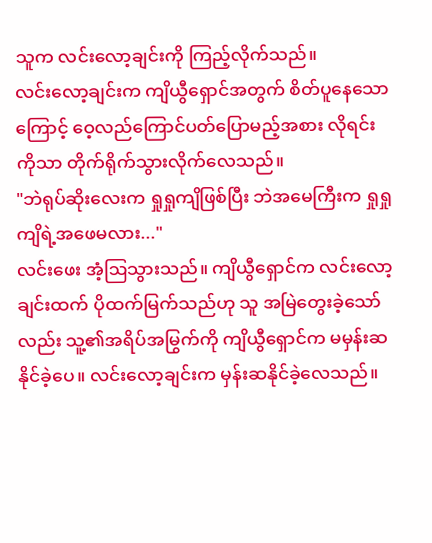သူက လင်းလော့ချင်းကို ကြည့်လိုက်သည်။
လင်းလော့ချင်းက ကျိယွီရှောင်အတွက် စိတ်ပူနေသောကြောင့် ဝေ့လည်ကြောင်ပတ်ပြောမည့်အစား လိုရင်းကိုသာ တိုက်ရိုက်သွားလိုက်လေသည်။
"ဘဲရုပ်ဆိုးလေးက ရှုရှုကျိဖြစ်ပြီး ဘဲအမေကြီးက ရှုရှုကျိရဲ့အဖေမလား..."
လင်းဖေး အံ့ဩသွားသည်။ ကျိယွီရှောင်က လင်းလော့ချင်းထက် ပိုထက်မြက်သည်ဟု သူ အမြဲတွေးခဲ့သော်လည်း သူ့၏အရိပ်အမြွက်ကို ကျိယွီရှောင်က မမှန်းဆနိုင်ခဲ့ပေ။ လင်းလော့ချင်းက မှန်းဆနိုင်ခဲ့လေသည်။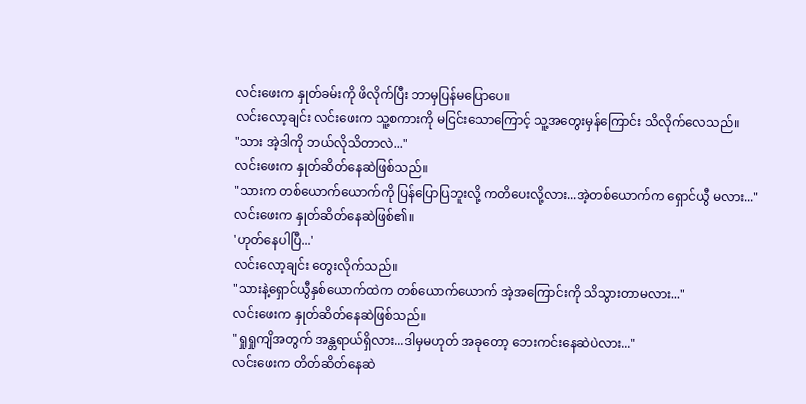လင်းဖေးက နှုတ်ခမ်းကို ဖိလိုက်ပြီး ဘာမှပြန်မပြောပေ။
လင်းလော့ချင်း လင်းဖေးက သူ့စကားကို မငြင်းသောကြောင့် သူ့အတွေးမှန်ကြောင်း သိလိုက်လေသည်။
"သား အဲ့ဒါကို ဘယ်လိုသိတာလဲ..."
လင်းဖေးက နှုတ်ဆိတ်နေဆဲဖြစ်သည်။
"သားက တစ်ယောက်ယောက်ကို ပြန်ပြောပြဘူးလို့ ကတိပေးလို့လား...အဲ့တစ်ယောက်က ရှောင်ယွီ မလား..."
လင်းဖေးက နှုတ်ဆိတ်နေဆဲဖြစ်၏။
'ဟုတ်နေပါပြီ...'
လင်းလော့ချင်း တွေးလိုက်သည်။
"သားနဲ့ရှောင်ယွီနှစ်ယောက်ထဲက တစ်ယောက်ယောက် အဲ့အကြောင်းကို သိသွားတာမလား..."
လင်းဖေးက နှုတ်ဆိတ်နေဆဲဖြစ်သည်။
"ရှုရှုကျိအတွက် အန္တရာယ်ရှိလား...ဒါမှမဟုတ် အခုတော့ ဘေးကင်းနေဆဲပဲလား..."
လင်းဖေးက တိတ်ဆိတ်နေဆဲ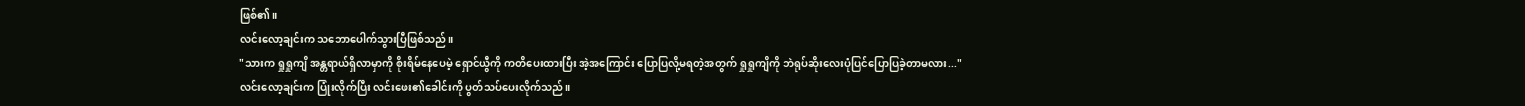ဖြစ်၏။
လင်းလော့ချင်းက သဘောပေါက်သွားပြီဖြစ်သည်။
"သားက ရှုရှုကျိ အန္တရာယ်ရှိလာမှာကို စိုးရိမ်နေပေမဲ့ ရှောင်ယွီကို ကတိပေးထားပြီး အဲ့အကြောင်း ပြောပြလို့မရတဲ့အတွက် ရှုရှုကျိကို ဘဲရုပ်ဆိုးလေးပုံပြင်ပြောပြခဲ့တာမလား..."
လင်းလော့ချင်းက ပြုံးလိုက်ပြီး လင်းဖေး၏ခေါင်းကို ပွတ်သပ်ပေးလိုက်သည်။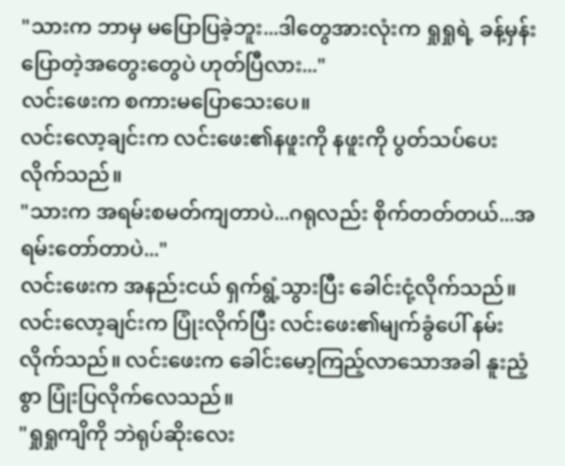"သားက ဘာမှ မပြောပြခဲ့ဘူး...ဒါတွေအားလုံးက ရှုရှုရဲ့ ခန့်မှန်းပြောတဲ့အတွေးတွေပဲ ဟုတ်ပြီလား..."
လင်းဖေးက စကားမပြောသေးပေ။
လင်းလော့ချင်းက လင်းဖေး၏နဖူးကို နဖူးကို ပွတ်သပ်ပေးလိုက်သည်။
"သားက အရမ်းစမတ်ကျတာပဲ...ဂရုလည်း စိုက်တတ်တယ်...အရမ်းတော်တာပဲ..."
လင်းဖေးက အနည်းငယ် ရှက်ရွံ့သွားပြီး ခေါင်းငုံ့လိုက်သည်။
လင်းလော့ချင်းက ပြုံးလိုက်ပြီး လင်းဖေး၏မျက်ခွံပေါ် နမ်းလိုက်သည်။ လင်းဖေးက ခေါင်းမော့ကြည့်လာသောအခါ နူးညံ့စွာ ပြုံးပြလိုက်လေသည်။
"ရှုရှုကျိကို ဘဲရုပ်ဆိုးလေး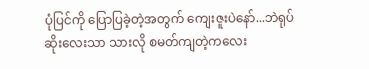ပုံပြင်ကို ပြောပြခဲ့တဲ့အတွက် ကျေးဇူးပဲနော်...ဘဲရုပ်ဆိုးလေးသာ သားလို စမတ်ကျတဲ့ကလေး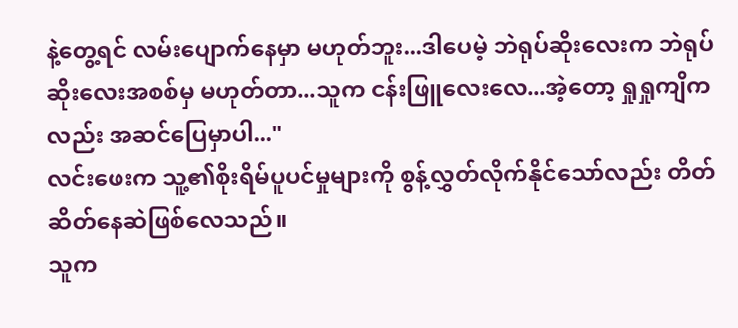နဲ့တွေ့ရင် လမ်းပျောက်နေမှာ မဟုတ်ဘူး...ဒါပေမဲ့ ဘဲရုပ်ဆိုးလေးက ဘဲရုပ်ဆိုးလေးအစစ်မှ မဟုတ်တာ...သူက ငန်းဖြူလေးလေ...အဲ့တော့ ရှုရှုကျိကလည်း အဆင်ပြေမှာပါ..."
လင်းဖေးက သူ့၏စိုးရိမ်ပူပင်မှုများကို စွန့်လွှတ်လိုက်နိုင်သော်လည်း တိတ်ဆိတ်နေဆဲဖြစ်လေသည်။
သူက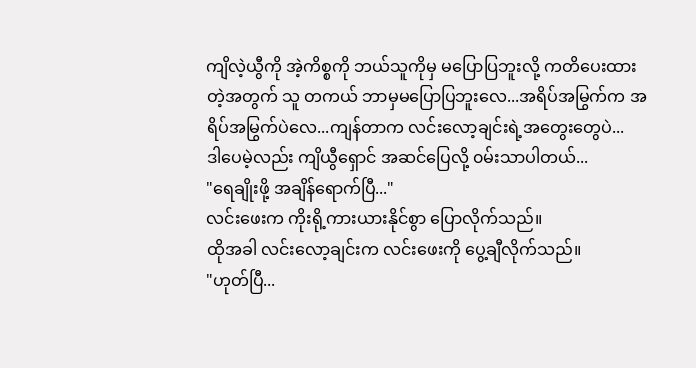ကျိလဲ့ယွီကို အဲ့ကိစ္စကို ဘယ်သူကိုမှ မပြောပြဘူးလို့ ကတိပေးထားတဲ့အတွက် သူ တကယ် ဘာမှမပြောပြဘူးလေ...အရိပ်အမြွက်က အရိပ်အမြွက်ပဲလေ...ကျန်တာက လင်းလော့ချင်းရဲ့အတွေးတွေပဲ...
ဒါပေမဲ့လည်း ကျိယွီရှောင် အဆင်ပြေလို့ ၀မ်းသာပါတယ်...
"ရေချိုးဖို့ အချိန်ရောက်ပြီ..."
လင်းဖေးက ကိုးရို့ကားယားနိုင်စွာ ပြောလိုက်သည်။
ထိုအခါ လင်းလော့ချင်းက လင်းဖေးကို ပွေ့ချီလိုက်သည်။
"ဟုတ်ပြီ...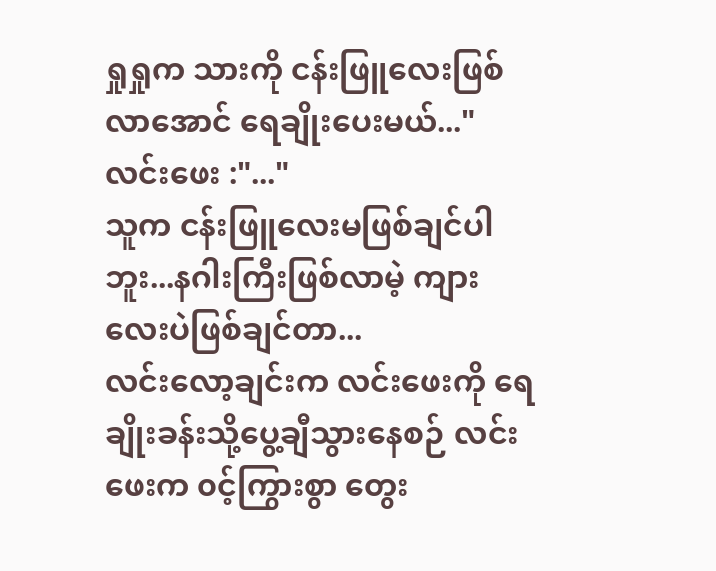ရှုရှုက သားကို ငန်းဖြူလေးဖြစ်လာအောင် ရေချိုးပေးမယ်..."
လင်းဖေး :"..."
သူက ငန်းဖြူလေးမဖြစ်ချင်ပါဘူး...နဂါးကြီးဖြစ်လာမဲ့ ကျားလေးပဲဖြစ်ချင်တာ...
လင်းလော့ချင်းက လင်းဖေးကို ရေချိုးခန်းသို့ပွေ့ချီသွားနေစဉ် လင်းဖေးက ၀င့်ကြွားစွာ တွေး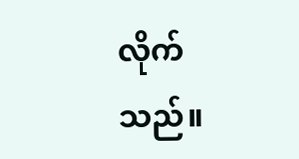လိုက်သည်။